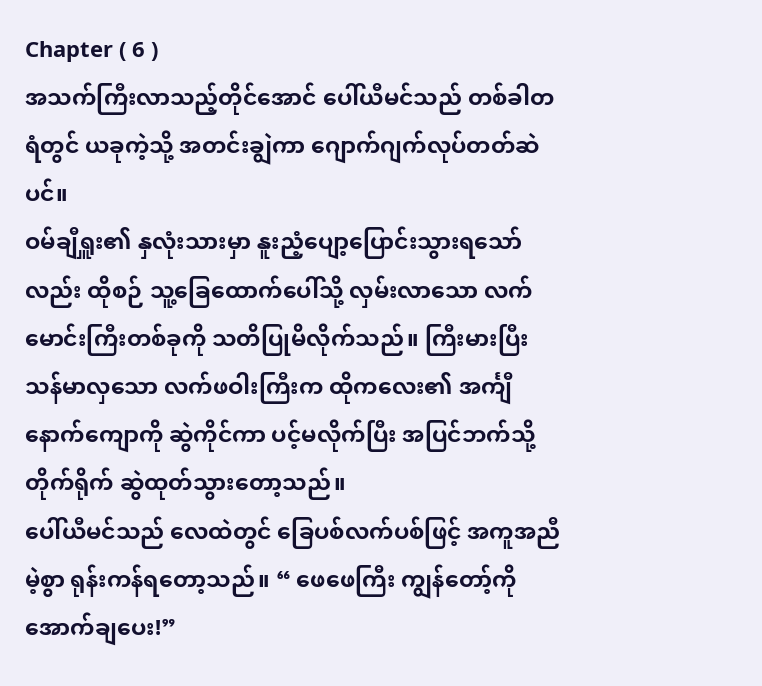Chapter ( 6 )
အသက်ကြီးလာသည့်တိုင်အောင် ပေါ်ယီမင်သည် တစ်ခါတရံတွင် ယခုကဲ့သို့ အတင်းချွဲကာ ဂျောက်ဂျက်လုပ်တတ်ဆဲပင်။
ဝမ်ချီရှူး၏ နှလုံးသားမှာ နူးညံ့ပျော့ပြောင်းသွားရသော်လည်း ထိုစဉ် သူ့ခြေထောက်ပေါ်သို့ လှမ်းလာသော လက်မောင်းကြီးတစ်ခုကို သတိပြုမိလိုက်သည်။ ကြီးမားပြီး သန်မာလှသော လက်ဖဝါးကြီးက ထိုကလေး၏ အင်္ကျီနောက်ကျောကို ဆွဲကိုင်ကာ ပင့်မလိုက်ပြီး အပြင်ဘက်သို့ တိုက်ရိုက် ဆွဲထုတ်သွားတော့သည်။
ပေါ်ယီမင်သည် လေထဲတွင် ခြေပစ်လက်ပစ်ဖြင့် အကူအညီမဲ့စွာ ရုန်းကန်ရတော့သည်။ “ ဖေဖေကြီး ကျွန်တော့်ကို အောက်ချပေး!”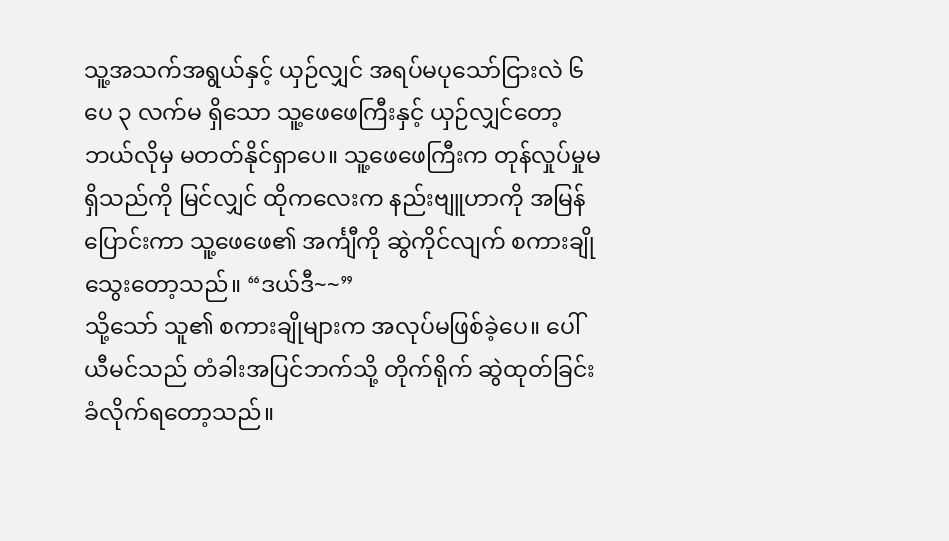သူ့အသက်အရွယ်နှင့် ယှဉ်လျှင် အရပ်မပုသော်ငြားလဲ ၆ ပေ ၃ လက်မ ရှိသော သူ့ဖေဖေကြီးနှင့် ယှဉ်လျှင်တော့ ဘယ်လိုမှ မတတ်နိုင်ရှာပေ။ သူ့ဖေဖေကြီးက တုန်လှုပ်မှုမရှိသည်ကို မြင်လျှင် ထိုကလေးက နည်းဗျူဟာကို အမြန်ပြောင်းကာ သူ့ဖေဖေ၏ အင်္ကျီကို ဆွဲကိုင်လျက် စကားချိုသွေးတော့သည်။ “ဒယ်ဒီ~~”
သို့သော် သူ၏ စကားချိုများက အလုပ်မဖြစ်ခဲ့ပေ။ ပေါ်ယီမင်သည် တံခါးအပြင်ဘက်သို့ တိုက်ရိုက် ဆွဲထုတ်ခြင်း ခံလိုက်ရတော့သည်။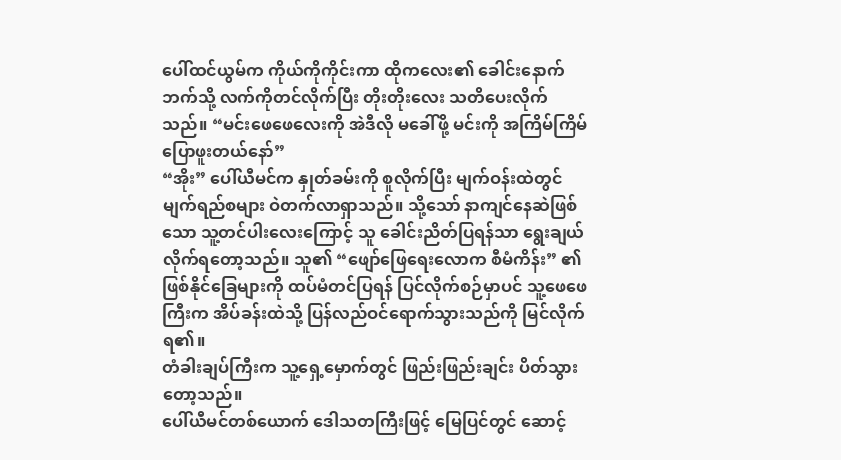ပေါ်ထင်ယွမ်က ကိုယ်ကိုကိုင်းကာ ထိုကလေး၏ ခေါင်းနောက်ဘက်သို့ လက်ကိုတင်လိုက်ပြီး တိုးတိုးလေး သတိပေးလိုက်သည်။ “မင်းဖေဖေလေးကို အဲဒီလို မခေါ်ဖို့ မင်းကို အကြိမ်ကြိမ် ပြောဖူးတယ်နော်”
“အိုး” ပေါ်ယီမင်က နှုတ်ခမ်းကို စူလိုက်ပြီး မျက်ဝန်းထဲတွင် မျက်ရည်စများ ဝဲတက်လာရှာသည်။ သို့သော် နာကျင်နေဆဲဖြစ်သော သူ့တင်ပါးလေးကြောင့် သူ ခေါင်းညိတ်ပြရန်သာ ရွေးချယ်လိုက်ရတော့သည်။ သူ၏ “ဖျော်ဖြေရေးလောက စီမံကိန်း” ၏ ဖြစ်နိုင်ခြေများကို ထပ်မံတင်ပြရန် ပြင်လိုက်စဉ်မှာပင် သူ့ဖေဖေကြီးက အိပ်ခန်းထဲသို့ ပြန်လည်ဝင်ရောက်သွားသည်ကို မြင်လိုက်ရ၏။
တံခါးချပ်ကြီးက သူ့ရှေ့မှောက်တွင် ဖြည်းဖြည်းချင်း ပိတ်သွားတော့သည်။
ပေါ်ယီမင်တစ်ယောက် ဒေါသတကြီးဖြင့် မြေပြင်တွင် ဆောင့်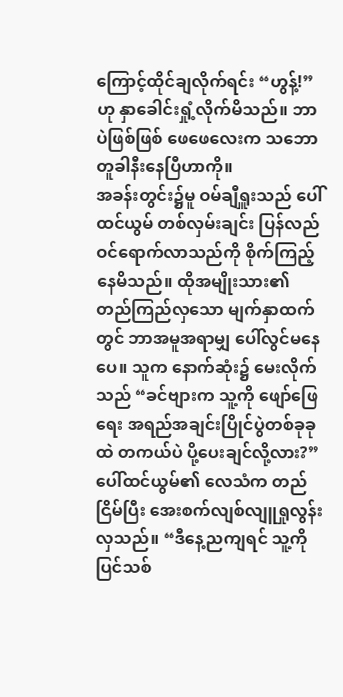ကြောင့်ထိုင်ချလိုက်ရင်း “ဟွန့်!” ဟု နှာခေါင်းရှုံ့လိုက်မိသည်။ ဘာပဲဖြစ်ဖြစ် ဖေဖေလေးက သဘောတူခါနီးနေပြီဟာကို။
အခန်းတွင်း၌မူ ဝမ်ချီရှူးသည် ပေါ်ထင်ယွမ် တစ်လှမ်းချင်း ပြန်လည်ဝင်ရောက်လာသည်ကို စိုက်ကြည့်နေမိသည်။ ထိုအမျိုးသား၏ တည်ကြည်လှသော မျက်နှာထက်တွင် ဘာအမူအရာမျှ ပေါ်လွင်မနေပေ။ သူက နောက်ဆုံး၌ မေးလိုက်သည် “ခင်ဗျားက သူ့ကို ဖျော်ဖြေရေး အရည်အချင်းပြိုင်ပွဲတစ်ခုခုထဲ တကယ်ပဲ ပို့ပေးချင်လို့လား?”
ပေါ်ထင်ယွမ်၏ လေသံက တည်ငြိမ်ပြီး အေးစက်လျစ်လျူရှုလွန်းလှသည်။ “ဒီနေ့ညကျရင် သူ့ကို ပြင်သစ်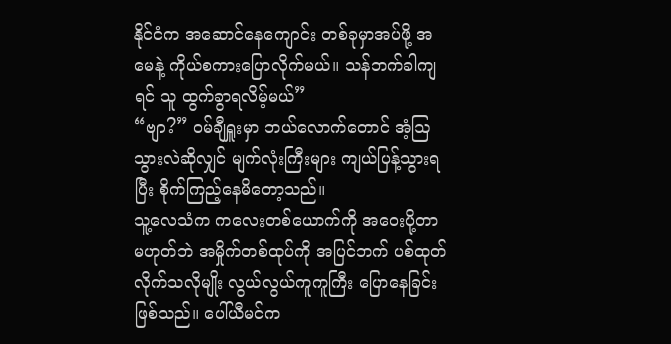နိုင်ငံက အဆောင်နေကျောင်း တစ်ခုမှာအပ်ဖို့ အမေနဲ့ ကိုယ်စကားပြောလိုက်မယ်။ သန်ဘက်ခါကျရင် သူ ထွက်ခွာရလိမ့်မယ်”
“ဗျာ?” ဝမ်ချီရှူးမှာ ဘယ်လောက်တောင် အံ့ဩသွားလဲဆိုလျှင် မျက်လုံးကြီးများ ကျယ်ပြန့်သွားရပြီး စိုက်ကြည့်နေမိတော့သည်။
သူ့လေသံက ကလေးတစ်ယောက်ကို အဝေးပို့တာ မဟုတ်ဘဲ အမှိုက်တစ်ထုပ်ကို အပြင်ဘက် ပစ်ထုတ်လိုက်သလိုမျိုး လွယ်လွယ်ကူကူကြီး ပြောနေခြင်း ဖြစ်သည်။ ပေါ်ယီမင်က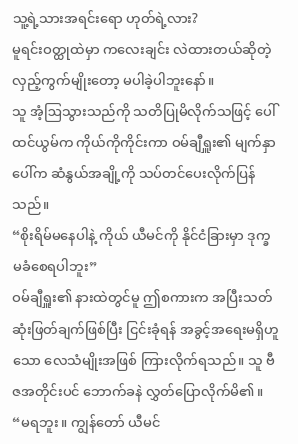သူ့ရဲ့သားအရင်းရော ဟုတ်ရဲ့လား?
မူရင်းဝတ္ထုထဲမှာ ကလေးချင်း လဲထားတယ်ဆိုတဲ့ လှည့်ကွက်မျိုးတော့ မပါခဲ့ပါဘူးနော်။
သူ အံ့ဩသွားသည်ကို သတိပြုမိလိုက်သဖြင့် ပေါ်ထင်ယွမ်က ကိုယ်ကိုကိုင်းကာ ဝမ်ချီရှူး၏ မျက်နှာပေါ်က ဆံနွယ်အချို့ကို သပ်တင်ပေးလိုက်ပြန်သည်။
“စိုးရိမ်မနေပါနဲ့ ကိုယ် ယီမင်ကို နိုင်ငံခြားမှာ ဒုက္ခမခံစေရပါဘူး”
ဝမ်ချီရှူး၏ နားထဲတွင်မူ ဤစကားက အပြီးသတ် ဆုံးဖြတ်ချက်ဖြစ်ပြီး ငြင်းခုံရန် အခွင့်အရေးမရှိဟူသော လေသံမျိုးအဖြစ် ကြားလိုက်ရသည်။ သူ ဗီဇအတိုင်းပင် ဘောက်ခနဲ လွှတ်ပြောလိုက်မိ၏။
“မရဘူး။ ကျွန်တော် ယီမင်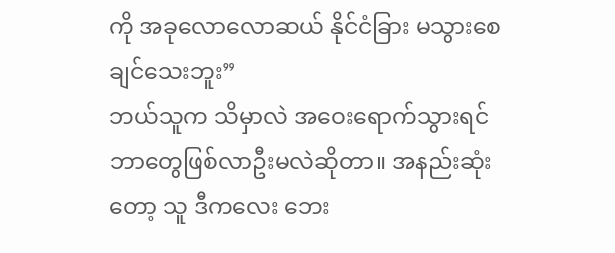ကို အခုလောလောဆယ် နိုင်ငံခြား မသွားစေချင်သေးဘူး”
ဘယ်သူက သိမှာလဲ အဝေးရောက်သွားရင် ဘာတွေဖြစ်လာဦးမလဲဆိုတာ။ အနည်းဆုံးတော့ သူ ဒီကလေး ဘေး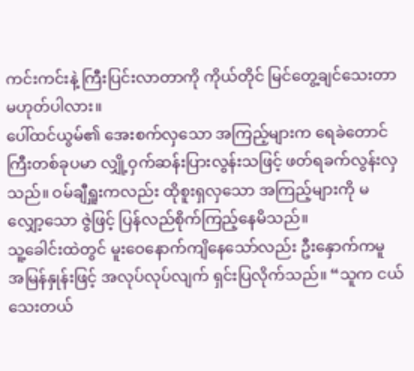ကင်းကင်းနဲ့ ကြီးပြင်းလာတာကို ကိုယ်တိုင် မြင်တွေ့ချင်သေးတာ မဟုတ်ပါလား။
ပေါ်ထင်ယွမ်၏ အေးစက်လှသော အကြည့်များက ရေခဲတောင်ကြီးတစ်ခုပမာ လျှို့ဝှက်ဆန်းပြားလွန်းသဖြင့် ဖတ်ရခက်လွန်းလှသည်။ ဝမ်ချီရှူးကလည်း ထိုစူးရှလှသော အကြည့်များကို မလျှော့သော ဇွဲဖြင့် ပြန်လည်စိုက်ကြည့်နေမိသည်။
သူ့ခေါင်းထဲတွင် မူးဝေနောက်ကျိနေသော်လည်း ဦးနှောက်ကမူ အမြန်နှုန်းဖြင့် အလုပ်လုပ်လျက် ရှင်းပြလိုက်သည်။ “သူက ငယ်သေးတယ်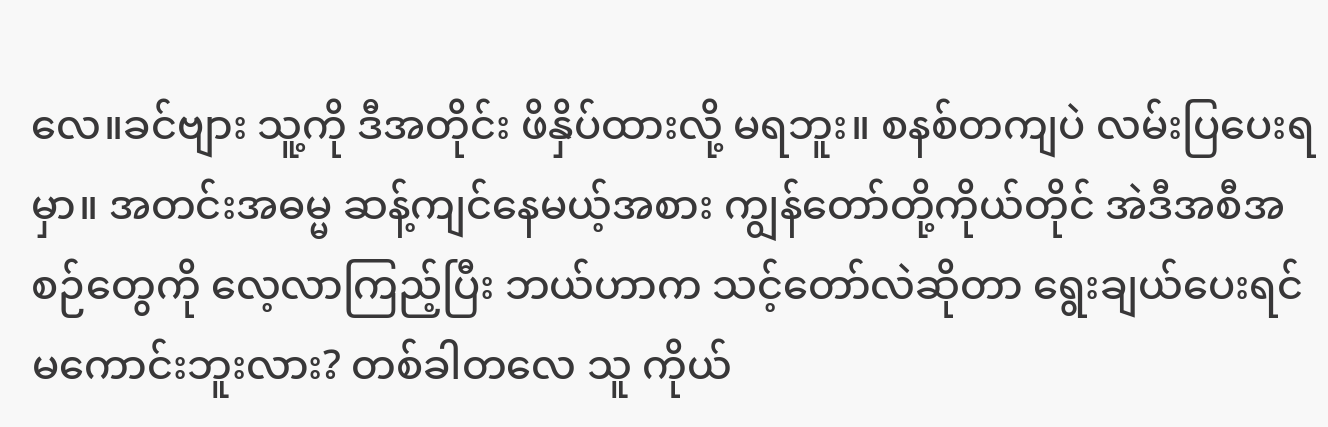လေ။ခင်ဗျား သူ့ကို ဒီအတိုင်း ဖိနှိပ်ထားလို့ မရဘူး။ စနစ်တကျပဲ လမ်းပြပေးရမှာ။ အတင်းအဓမ္မ ဆန့်ကျင်နေမယ့်အစား ကျွန်တော်တို့ကိုယ်တိုင် အဲဒီအစီအစဉ်တွေကို လေ့လာကြည့်ပြီး ဘယ်ဟာက သင့်တော်လဲဆိုတာ ရွေးချယ်ပေးရင် မကောင်းဘူးလား? တစ်ခါတလေ သူ ကိုယ်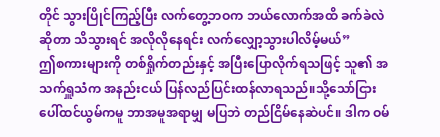တိုင် သွားပြိုင်ကြည့်ပြီး လက်တွေ့ဘဝက ဘယ်လောက်အထိ ခက်ခဲလဲဆိုတာ သိသွားရင် အလိုလိုနေရင်း လက်လျှော့သွားပါလိမ့်မယ်”
ဤစကားများကို တစ်ရှိုက်တည်းနှင့် အပြီးပြောလိုက်ရသဖြင့် သူ၏ အသက်ရှူသံက အနည်းငယ် ပြန်လည်ပြင်းထန်လာရသည်။သို့သော်ငြား ပေါ်ထင်ယွမ်ကမူ ဘာအမူအရာမျှ မပြဘဲ တည်ငြိမ်နေဆဲပင်။ ဒါက ဝမ်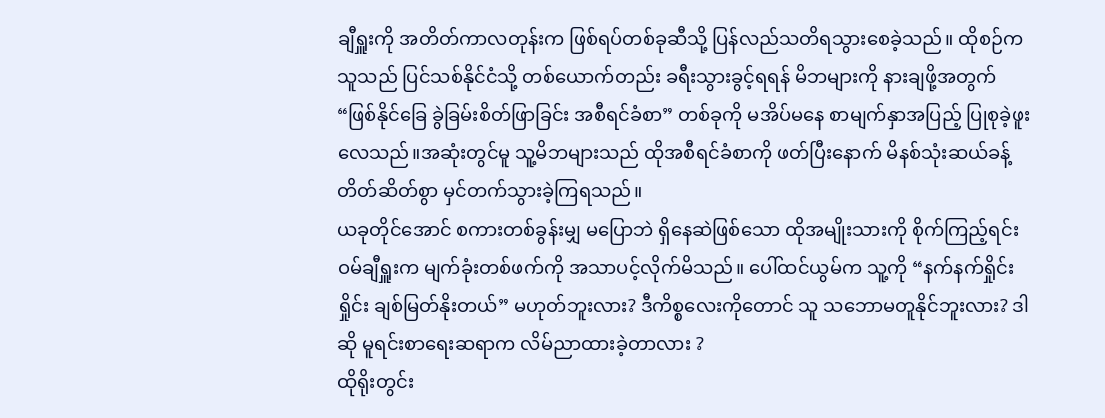ချီရှူးကို အတိတ်ကာလတုန်းက ဖြစ်ရပ်တစ်ခုဆီသို့ ပြန်လည်သတိရသွားစေခဲ့သည်။ ထိုစဉ်က သူသည် ပြင်သစ်နိုင်ငံသို့ တစ်ယောက်တည်း ခရီးသွားခွင့်ရရန် မိဘများကို နားချဖို့အတွက် “ဖြစ်နိုင်ခြေ ခွဲခြမ်းစိတ်ဖြာခြင်း အစီရင်ခံစာ” တစ်ခုကို မအိပ်မနေ စာမျက်နှာအပြည့် ပြုစုခဲ့ဖူးလေသည်။အဆုံးတွင်မူ သူ့မိဘများသည် ထိုအစီရင်ခံစာကို ဖတ်ပြီးနောက် မိနစ်သုံးဆယ်ခန့် တိတ်ဆိတ်စွာ မှင်တက်သွားခဲ့ကြရသည်။
ယခုတိုင်အောင် စကားတစ်ခွန်းမျှ မပြောဘဲ ရှိနေဆဲဖြစ်သော ထိုအမျိုးသားကို စိုက်ကြည့်ရင်း ဝမ်ချီရှူးက မျက်ခုံးတစ်ဖက်ကို အသာပင့်လိုက်မိသည်။ ပေါ်ထင်ယွမ်က သူ့ကို “နက်နက်ရှိုင်းရှိုင်း ချစ်မြတ်နိုးတယ်” မဟုတ်ဘူးလား? ဒီကိစ္စလေးကိုတောင် သူ သဘောမတူနိုင်ဘူးလား? ဒါဆို မူရင်းစာရေးဆရာက လိမ်ညာထားခဲ့တာလား ?
ထိုရိုးတွင်း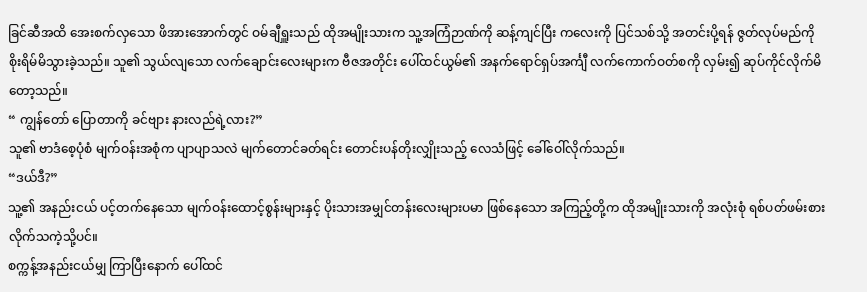ခြင်ဆီအထိ အေးစက်လှသော ဖိအားအောက်တွင် ဝမ်ချီရှူးသည် ထိုအမျိုးသားက သူ့အကြံဉာဏ်ကို ဆန့်ကျင်ပြီး ကလေးကို ပြင်သစ်သို့ အတင်းပို့ရန် ဇွတ်လုပ်မည်ကို စိုးရိမ်မိသွားခဲ့သည်။ သူ၏ သွယ်လျသော လက်ချောင်းလေးများက ဗီဇအတိုင်း ပေါ်ထင်ယွမ်၏ အနက်ရောင်ရှပ်အင်္ကျီ လက်ကောက်ဝတ်စကို လှမ်း၍ ဆုပ်ကိုင်လိုက်မိတော့သည်။
“ ကျွန်တော် ပြောတာကို ခင်ဗျား နားလည်ရဲ့လား?”
သူ၏ ဗာဒံစေ့ပုံစံ မျက်ဝန်းအစုံက ပျာပျာသလဲ မျက်တောင်ခတ်ရင်း တောင်းပန်တိုးလျှိုးသည့် လေသံဖြင့် ခေါ်ဝေါ်လိုက်သည်။
“ဒယ်ဒီ?”
သူ့၏ အနည်းငယ် ပင့်တက်နေသော မျက်ဝန်းထောင့်စွန်းများနှင့် ပိုးသားအမျှင်တန်းလေးများပမာ ဖြစ်နေသော အကြည့်တို့က ထိုအမျိုးသားကို အလုံးစုံ ရစ်ပတ်ဖမ်းစားလိုက်သကဲ့သို့ပင်။
စက္ကန့်အနည်းငယ်မျှ ကြာပြီးနောက် ပေါ်ထင်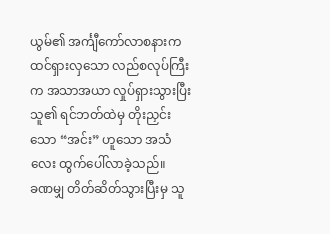ယွမ်၏ အင်္ကျီကော်လာစနားက ထင်ရှားလှသော လည်စလုပ်ကြီးက အသာအယာ လှုပ်ရှားသွားပြီး သူ၏ ရင်ဘတ်ထဲမှ တိုးညှင်းသော “အင်း” ဟူသော အသံလေး ထွက်ပေါ်လာခဲ့သည်။
ခဏမျှ တိတ်ဆိတ်သွားပြီးမှ သူ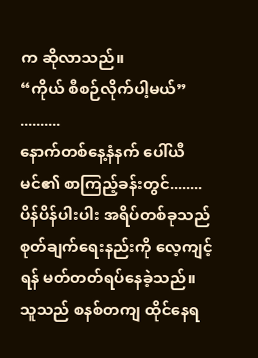က ဆိုလာသည်။
“ကိုယ် စီစဉ်လိုက်ပါ့မယ်”
..........
နောက်တစ်နေ့နံနက် ပေါ်ယီမင်၏ စာကြည့်ခန်းတွင်........
ပိန်ပိန်ပါးပါး အရိပ်တစ်ခုသည် စုတ်ချက်ရေးနည်းကို လေ့ကျင့်ရန် မတ်တတ်ရပ်နေခဲ့သည်။
သူသည် စနစ်တကျ ထိုင်နေရ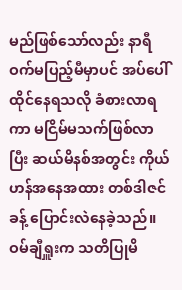မည်ဖြစ်သော်လည်း နာရီဝက်မပြည့်မီမှာပင် အပ်ပေါ်ထိုင်နေရသလို ခံစားလာရကာ မငြိမ်မသက်ဖြစ်လာပြီး ဆယ်မိနစ်အတွင်း ကိုယ်ဟန်အနေအထား တစ်ဒါဇင်ခန့် ပြောင်းလဲနေခဲ့သည်။
ဝမ်ချီရှူးက သတိပြုမိ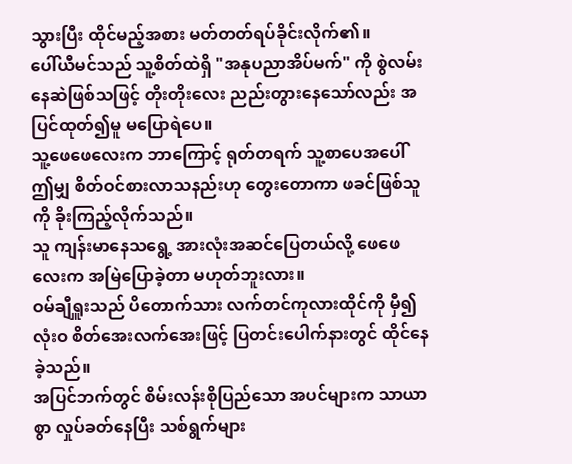သွားပြီး ထိုင်မည့်အစား မတ်တတ်ရပ်ခိုင်းလိုက်၏။
ပေါ်ယီမင်သည် သူ့စိတ်ထဲရှိ "အနုပညာအိပ်မက်" ကို စွဲလမ်းနေဆဲဖြစ်သဖြင့် တိုးတိုးလေး ညည်းတွားနေသော်လည်း အပြင်ထုတ်၍မူ မပြောရဲပေ။
သူ့ဖေဖေလေးက ဘာကြောင့် ရုတ်တရက် သူ့စာပေအပေါ် ဤမျှ စိတ်ဝင်စားလာသနည်းဟု တွေးတောကာ ဖခင်ဖြစ်သူကို ခိုးကြည့်လိုက်သည်။
သူ ကျန်းမာနေသရွေ့ အားလုံးအဆင်ပြေတယ်လို့ ဖေဖေလေးက အမြဲပြောခဲ့တာ မဟုတ်ဘူးလား။
ဝမ်ချီရှူးသည် ပိတောက်သား လက်တင်ကုလားထိုင်ကို မှီ၍ လုံးဝ စိတ်အေးလက်အေးဖြင့် ပြတင်းပေါက်နားတွင် ထိုင်နေခဲ့သည်။
အပြင်ဘက်တွင် စိမ်းလန်းစိုပြည်သော အပင်များက သာယာစွာ လှုပ်ခတ်နေပြီး သစ်ရွက်များ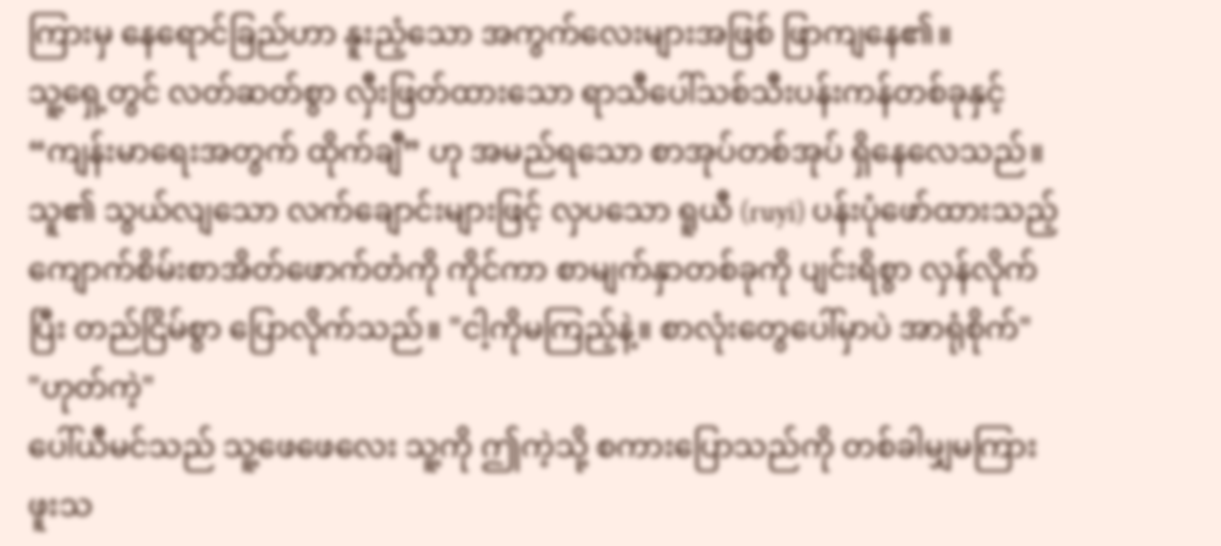ကြားမှ နေရောင်ခြည်ဟာ နူးညံ့သော အကွက်လေးများအဖြစ် ဖြာကျနေ၏။
သူ့ရှေ့တွင် လတ်ဆတ်စွာ လှီးဖြတ်ထားသော ရာသီပေါ်သစ်သီးပန်းကန်တစ်ခုနှင့် “ကျန်းမာရေးအတွက် ထိုက်ချီ” ဟု အမည်ရသော စာအုပ်တစ်အုပ် ရှိနေလေသည်။
သူ၏ သွယ်လျသော လက်ချောင်းများဖြင့် လှပသော ရူယီ (ruyi) ပန်းပုံဖော်ထားသည့် ကျောက်စိမ်းစာအိတ်ဖောက်တံကို ကိုင်ကာ စာမျက်နှာတစ်ခုကို ပျင်းရိစွာ လှန်လိုက်ပြီး တည်ငြိမ်စွာ ပြောလိုက်သည်။ "ငါ့ကိုမကြည့်နဲ့။ စာလုံးတွေပေါ်မှာပဲ အာရုံစိုက်"
"ဟုတ်ကဲ့"
ပေါ်ယီမင်သည် သူ့ဖေဖေလေး သူ့ကို ဤကဲ့သို့ စကားပြောသည်ကို တစ်ခါမျှမကြားဖူးသ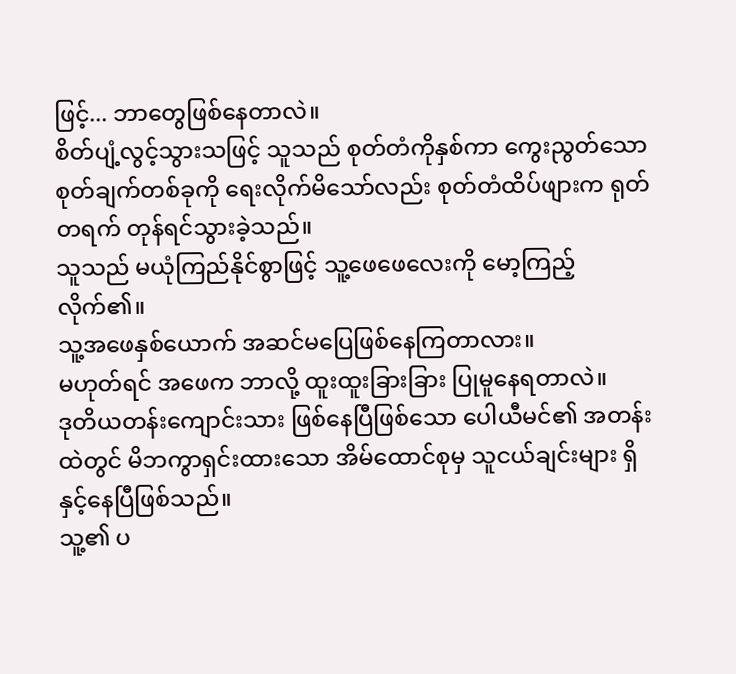ဖြင့်... ဘာတွေဖြစ်နေတာလဲ။
စိတ်ပျံ့လွင့်သွားသဖြင့် သူသည် စုတ်တံကိုနှစ်ကာ ကွေးညွတ်သော စုတ်ချက်တစ်ခုကို ရေးလိုက်မိသော်လည်း စုတ်တံထိပ်ဖျားက ရုတ်တရက် တုန်ရင်သွားခဲ့သည်။
သူသည် မယုံကြည်နိုင်စွာဖြင့် သူ့ဖေဖေလေးကို မော့ကြည့်လိုက်၏။
သူ့အဖေနှစ်ယောက် အဆင်မပြေဖြစ်နေကြတာလား။
မဟုတ်ရင် အဖေက ဘာလို့ ထူးထူးခြားခြား ပြုမူနေရတာလဲ။
ဒုတိယတန်းကျောင်းသား ဖြစ်နေပြီဖြစ်သော ပေါယီမင်၏ အတန်းထဲတွင် မိဘကွာရှင်းထားသော အိမ်ထောင်စုမှ သူငယ်ချင်းများ ရှိနှင့်နေပြီဖြစ်သည်။
သူ့၏ ပ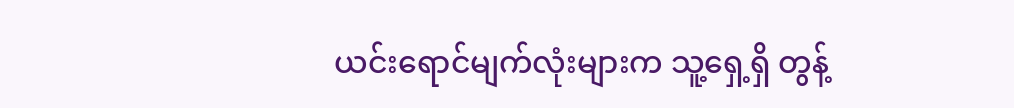ယင်းရောင်မျက်လုံးများက သူ့ရှေ့ရှိ တွန့်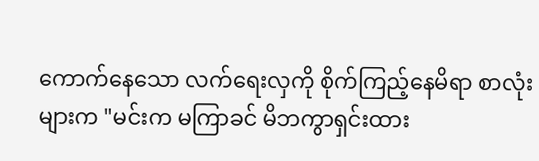ကောက်နေသော လက်ရေးလှကို စိုက်ကြည့်နေမိရာ စာလုံးများက "မင်းက မကြာခင် မိဘကွာရှင်းထား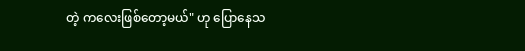တဲ့ ကလေးဖြစ်တော့မယ်" ဟု ပြောနေသ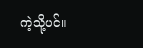ကဲ့သို့ပင်။